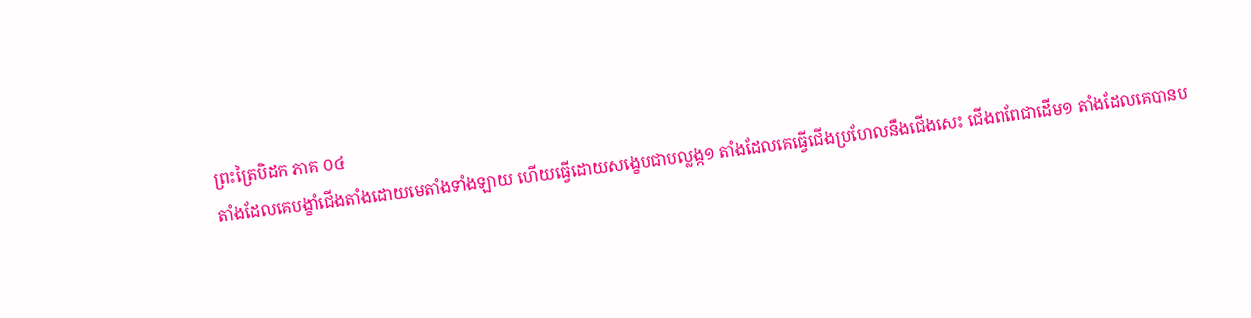ព្រះត្រៃបិដក ភាគ ០៤
តាំងដែលគេបង្ខាំជើងតាំងដោយមេតាំងទាំងឡាយ ហើយធ្វើដោយសង្ខេបជាបល្លង្ក១ តាំងដែលគេធ្វើជើងប្រហែលនឹងជើងសេះ ជើងពពែជាដើម១ តាំងដែលគេបានប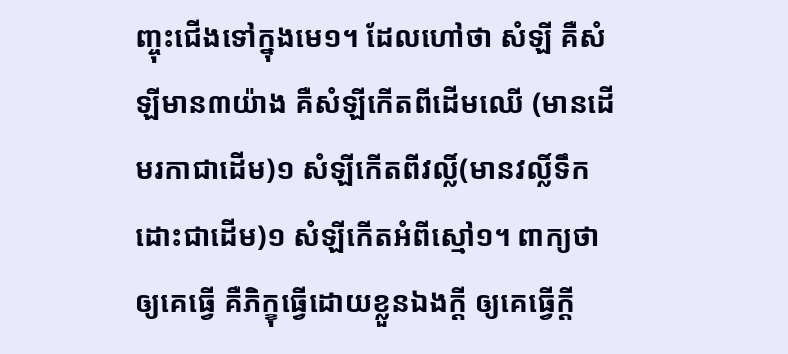ញ្ចុះជើងទៅក្នុងមេ១។ ដែលហៅថា សំឡី គឺសំឡីមាន៣យ៉ាង គឺសំឡីកើតពីដើមឈើ (មានដើមរកាជាដើម)១ សំឡីកើតពីវល្លិ៍(មានវល្លិ៍ទឹកដោះជាដើម)១ សំឡីកើតអំពីស្មៅ១។ ពាក្យថា ឲ្យគេធ្វើ គឺភិក្ខុធ្វើដោយខ្លួនឯងក្តី ឲ្យគេធ្វើក្តី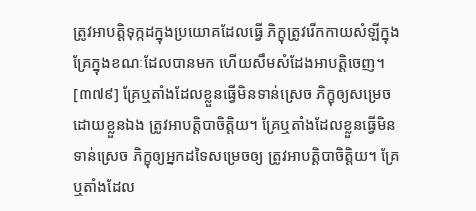ត្រូវអាបត្តិទុក្កដក្នុងប្រយោគដែលធ្វើ ភិក្ខុត្រូវរើកកាយសំឡីក្នុងគ្រែក្នុងខណៈដែលបានមក ហើយសឹមសំដែងអាបត្តិចេញ។
[៣៧៩] គ្រែឬតាំងដែលខ្លួនធ្វើមិនទាន់ស្រេច ភិក្ខុឲ្យសម្រេចដោយខ្លួនឯង ត្រូវអាបត្តិបាចិត្តិយ។ គ្រែឬតាំងដែលខ្លួនធ្វើមិនទាន់ស្រេច ភិក្ខុឲ្យអ្នកដទៃសម្រេចឲ្យ ត្រូវអាបត្តិបាចិត្តិយ។ គ្រែឬតាំងដែល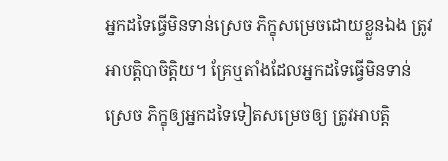អ្នកដទៃធ្វើមិនទាន់ស្រេច ភិក្ខុសម្រេចដោយខ្លួនឯង ត្រូវអាបត្តិបាចិត្តិយ។ គ្រែឬតាំងដែលអ្នកដទៃធ្វើមិនទាន់ស្រេច ភិក្ខុឲ្យអ្នកដទៃទៀតសម្រេចឲ្យ ត្រូវអាបត្តិ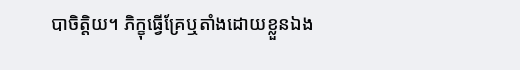បាចិត្តិយ។ ភិក្ខុធ្វើគ្រែឬតាំងដោយខ្លួនឯង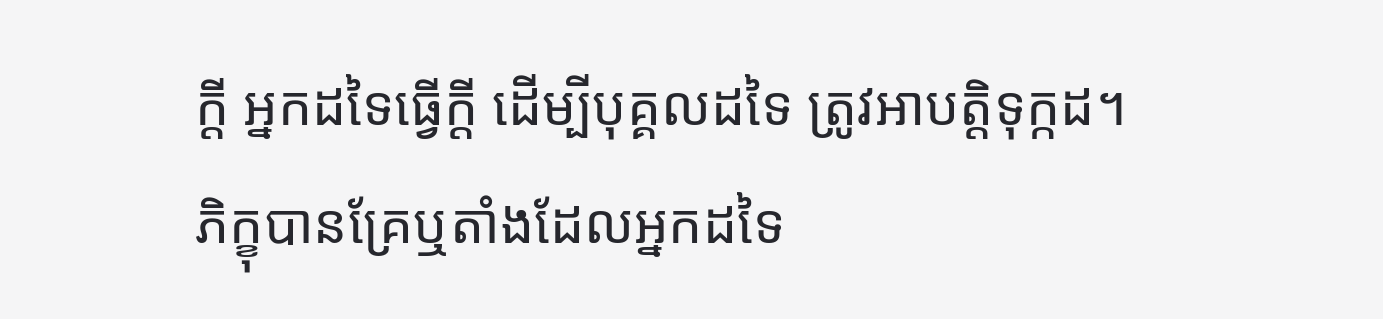ក្តី អ្នកដទៃធ្វើក្តី ដើម្បីបុគ្គលដទៃ ត្រូវអាបត្តិទុក្កដ។ ភិក្ខុបានគ្រែឬតាំងដែលអ្នកដទៃ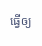ធ្វើឲ្យ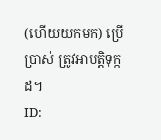(ហើយយកមក) ប្រើប្រាស់ ត្រូវអាបត្តិទុក្កដ។
ID: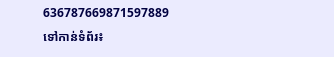636787669871597889
ទៅកាន់ទំព័រ៖